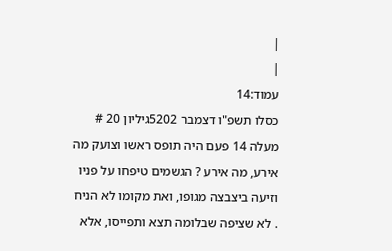|
|
עמוד:14
כסלו תשפ"ו דצמבר 5202גיליון 20 # מעלה 14 פעם היה תופס ראשו וצועק מה אירע, מה אירע ? הגשמים טיפחו על פניו וזיעה ביצבצה מגופו, ואת מקומו לא הניח . לא שציפה שבלומה תצא ותפייסו, אלא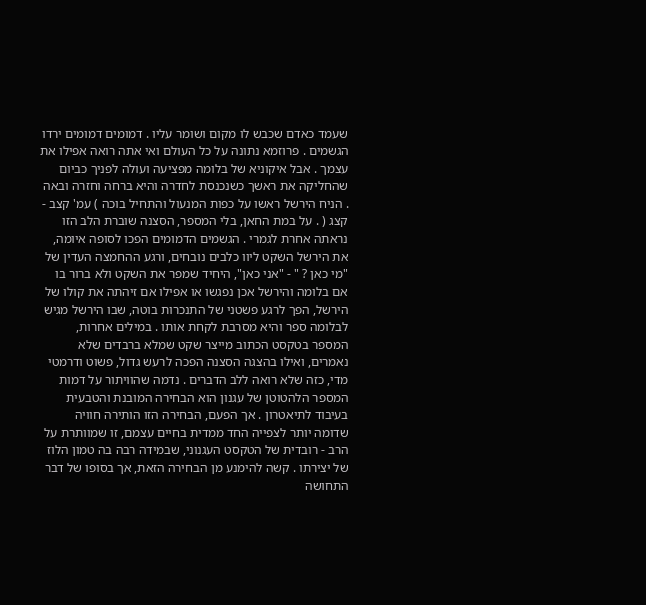שעמד כאדם שכבש לו מקום ושומר עליו . דמומים דמומים ירדו הגשמים . פרוזמא נתונה על כל העולם ואי אתה רואה אפילו את עצמך . אבל איקוניא של בלומה מפציעה ועולה לפניך כביום שהחליקה את ראשך כשנכנסת לחדרה והיא ברחה וחזרה ובאה . הניח הירשל ראשו על כפות המנעול והתחיל בוכה ) עמ' קצב - קצג ( . על במת החאן, בלי המספר, הסצנה שוברת הלב הזו נראתה אחרת לגמרי . הגשמים הדמומים הפכו לסופה איומה, את הירשל השקט ליוו כלבים נובחים, ורגע ההחמצה העדין של "מי כאן ? " - "אני כאן", היחיד שמפר את השקט ולא ברור בו אם בלומה והירשל אכן נפגשו או אפילו אם זיהתה את קולו של הירשל, הפך לרגע פשטני של התנכרות בוטה, שבו הירשל מגיש לבלומה ספר והיא מסרבת לקחת אותו . במילים אחרות, המספר בטקסט הכתוב מייצר שקט שמלא ברבדים שלא נאמרים, ואילו בהצגה הסצנה הפכה לרעש גדול, פשוט ודרמטי מדי, כזה שלא רואה ללב הדברים . נדמה שהוויתור על דמות המספר הלהטוטן של עגנון הוא הבחירה המובנת והטבעית בעיבוד לתיאטרון . אך הפעם, הבחירה הזו הותירה חוויה שדומה יותר לצפייה החד ממדית בחיים עצמם, זו שמוותרת על הרב - רובדית של הטקסט העגנוני, שבמידה רבה בה טמון הלוז של יצירתו . קשה להימנע מן הבחירה הזאת, אך בסופו של דבר התחושה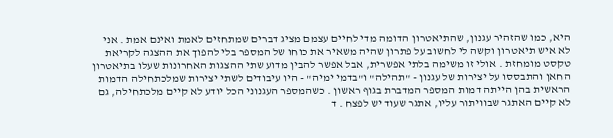היא, כמו שהזהיר עגנון, שהתיאטרון הדומה מדי לחיים עצמם מציג דברים שמתחזים לאמת ואינם אמת . אני לא איש תיאטרון וקשה לי לחשוב על פתרון שהיה משאיר את כוחו של המספר בלי להפוך את ההצגה לקריאת טקסט מומחזת . אולי זו משימה בלתי אפשרית, אבל אפשר להבין מדוע שתי ההצגות האחרונות שעלו בתיאטרון החאן והתבססו על יצירות של עגנון - "תהילה" ו"בדמי ימיה" - היו עיבודים לשתי יצירות שמלכתחילה הדמות הראשית בהן הייתה דמות המספר המדברת בגוף ראשון . כשהמספר העגנוני הכל יודע לא קיים מלכתחילה, גם לא קיים האתגר שבוויתור עליו, אתגר שעוד יש לפצח . ד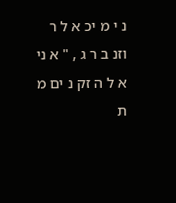נ י מ יכ א ל ר וזנ ב ר ג , " א ני א ל ה זק נ ים מ ת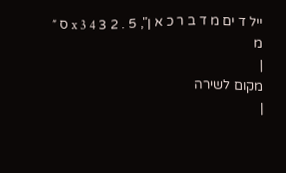ייל ד ים מ ד ב ר כ א ן", 5 . 2 3 x 3 4 ס ״ מ
|
מקום לשירה
|